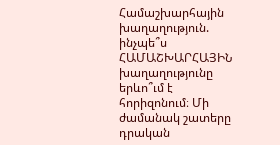Համաշխարհային խաղաղություն. ինչպե՞ս
ՀԱՄԱՇԽԱՐՀԱՅԻՆ խաղաղությունը երևո՞ւմ է հորիզոնում։ Մի ժամանակ շատերը դրական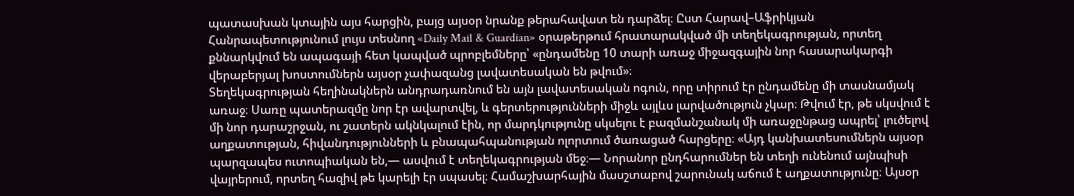պատասխան կտային այս հարցին, բայց այսօր նրանք թերահավատ են դարձել։ Ըստ Հարավ–Աֆրիկյան Հանրապետությունում լույս տեսնող «Daily Mail & Guardian» օրաթերթում հրատարակված մի տեղեկագրության, որտեղ քննարկվում են ապագայի հետ կապված պրոբլեմները՝ «ընդամենը 10 տարի առաջ միջազգային նոր հասարակարգի վերաբերյալ խոստումներն այսօր չափազանց լավատեսական են թվում»։
Տեղեկագրության հեղինակներն անդրադառնում են այն լավատեսական ոգուն, որը տիրում էր ընդամենը մի տասնամյակ առաջ։ Սառը պատերազմը նոր էր ավարտվել, և գերտերությունների միջև այլևս լարվածություն չկար։ Թվում էր, թե սկսվում է մի նոր դարաշրջան, ու շատերն ակնկալում էին, որ մարդկությունը սկսելու է բազմանշանակ մի առաջընթաց ապրել՝ լուծելով աղքատության, հիվանդությունների և բնապահպանության ոլորտում ծառացած հարցերը։ «Այդ կանխատեսումներն այսօր պարզապես ուտոպիական են,— ասվում է տեղեկագրության մեջ։— Նորանոր ընդհարումներ են տեղի ունենում այնպիսի վայրերում, որտեղ հազիվ թե կարելի էր սպասել։ Համաշխարհային մասշտաբով շարունակ աճում է աղքատությունը։ Այսօր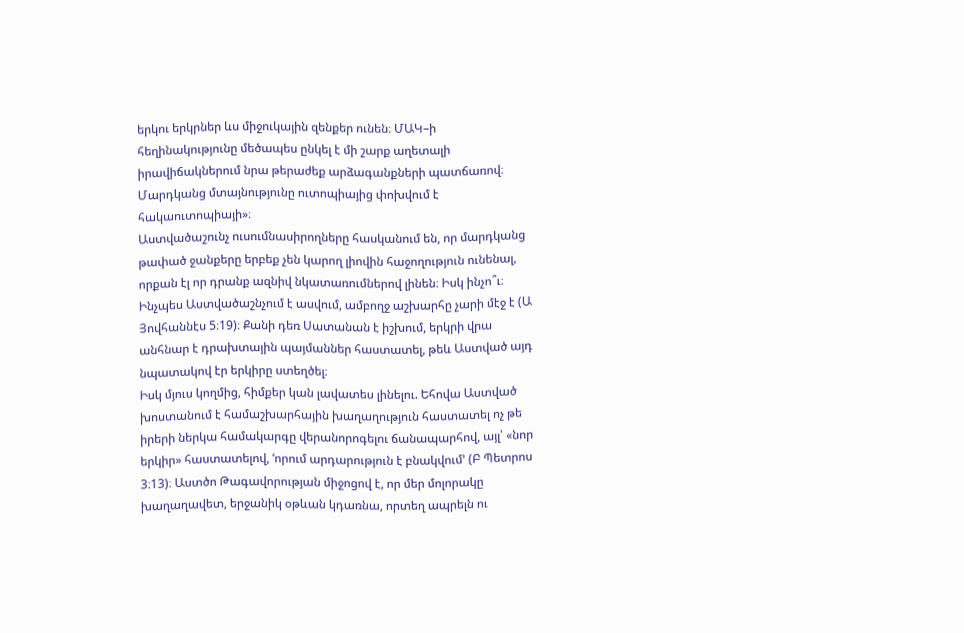երկու երկրներ ևս միջուկային զենքեր ունեն։ ՄԱԿ–ի հեղինակությունը մեծապես ընկել է մի շարք աղետալի իրավիճակներում նրա թերաժեք արձագանքների պատճառով։ Մարդկանց մտայնությունը ուտոպիայից փոխվում է հակաուտոպիայի»։
Աստվածաշունչ ուսումնասիրողները հասկանում են, որ մարդկանց թափած ջանքերը երբեք չեն կարող լիովին հաջողություն ունենալ, որքան էլ որ դրանք ազնիվ նկատառումներով լինեն։ Իսկ ինչո՞ւ։ Ինչպես Աստվածաշնչում է ասվում, ամբողջ աշխարհը չարի մէջ է (Ա Յովհաննէս 5։19)։ Քանի դեռ Սատանան է իշխում, երկրի վրա անհնար է դրախտային պայմաններ հաստատել, թեև Աստված այդ նպատակով էր երկիրը ստեղծել։
Իսկ մյուս կողմից, հիմքեր կան լավատես լինելու. Եհովա Աստված խոստանում է համաշխարհային խաղաղություն հաստատել ոչ թե իրերի ներկա համակարգը վերանորոգելու ճանապարհով, այլ՝ «նոր երկիր» հաստատելով, ‘որում արդարություն է բնակվում’ (Բ Պետրոս 3։13)։ Աստծո Թագավորության միջոցով է, որ մեր մոլորակը խաղաղավետ, երջանիկ օթևան կդառնա, որտեղ ապրելն ու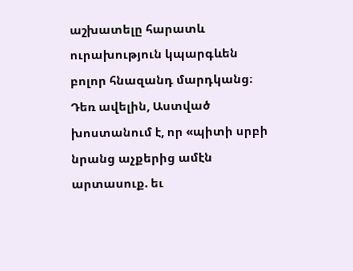աշխատելը հարատև ուրախություն կպարգևեն բոլոր հնազանդ մարդկանց։ Դեռ ավելին, Աստված խոստանում է, որ «պիտի սրբի նրանց աչքերից ամէն արտասուք. եւ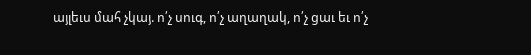այլեւս մահ չկայ. ո՛չ սուգ, ո՛չ աղաղակ, ո՛չ ցաւ եւ ո՛չ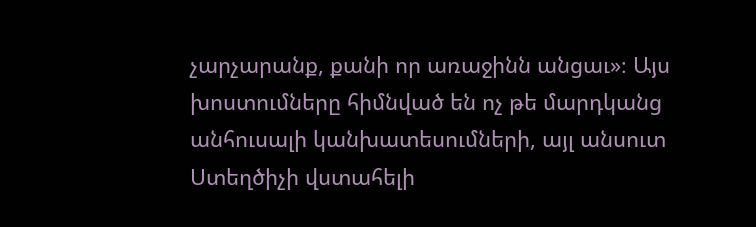չարչարանք, քանի որ առաջինն անցաւ»։ Այս խոստումները հիմնված են ոչ թե մարդկանց անհուսալի կանխատեսումների, այլ անսուտ Ստեղծիչի վստահելի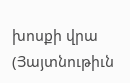խոսքի վրա (Յայտնութիւն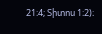21։4; Տիտոս 1։2)։